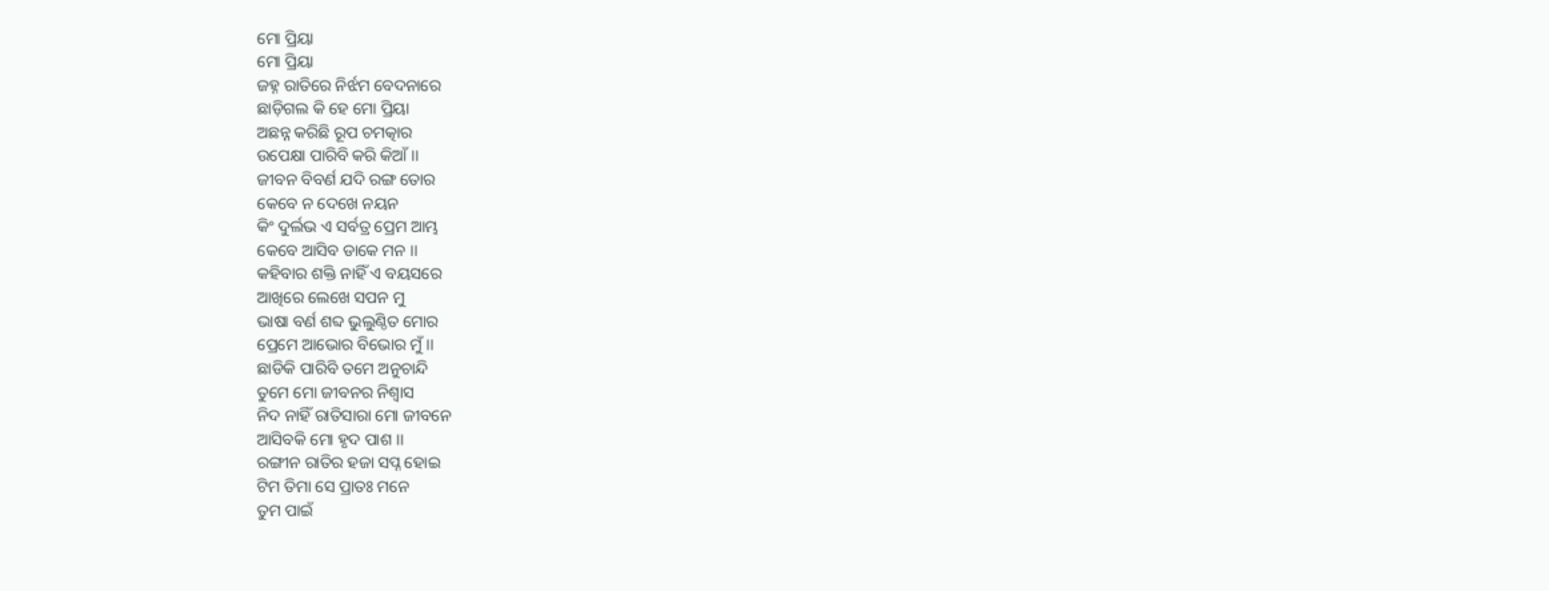ମୋ ପ୍ରିୟା
ମୋ ପ୍ରିୟା
ଜହ୍ନ ରାତିରେ ନିର୍ଝମ ବେଦନାରେ
ଛାଡ଼ିଗଲ କି ହେ ମୋ ପ୍ରିୟା
ଅଛନ୍ନ କରିଛି ରୂପ ଚମତ୍କାର
ଉପେକ୍ଷା ପାରିବି କରି କିଆଁ ।।
ଜୀବନ ବିବର୍ଣ ଯଦି ରଙ୍ଗ ତୋର
କେବେ ନ ଦେଖେ ନୟନ
କିଂ ଦୁର୍ଲଭ ଏ ସର୍ବତ୍ର ପ୍ରେମ ଆମ୍ଭ
କେବେ ଆସିବ ଡାକେ ମନ ।।
କହିବାର ଶକ୍ତି ନାହିଁ ଏ ବୟସରେ
ଆଖିରେ ଲେଖେ ସପନ ମୁ
ଭାଷା ବର୍ଣ ଶବ୍ଦ ଭୁଲୁଣ୍ଠିତ ମୋର
ପ୍ରେମେ ଆଭୋର ବିଭୋର ମୁଁ ।।
ଛାଡିକି ପାରିବି ତମେ ଅନୁଚାନ୍ଦି
ତୁମେ ମୋ ଜୀବନର ନିଶ୍ୱାସ
ନିଦ ନାହିଁ ରାତିସାରା ମୋ ଜୀବନେ
ଆସିବକି ମୋ ହୃଦ ପାଶ ।।
ରଙ୍ଗୀନ ରାତିର ହଜା ସପ୍ନ ହୋଇ
ଟିମ ତିମା ସେ ପ୍ରାତଃ ମନେ
ତୁମ ପାଇଁ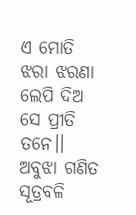ଏ ମୋତି ଝରା ଝରଣା
ଲେପି ଦିଅ ସେ ପ୍ରୀତି ତନେ।।
ଅବୁଝା ଗଣିତ ସୂତ୍ରବଳି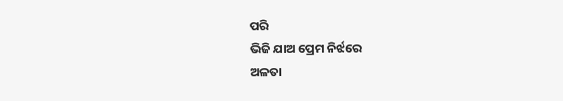ପରି
ଭିଜି ଯାଅ ପ୍ରେମ ନିର୍ଝରେ
ଅଳତା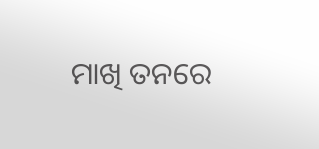ମାଖି ତନରେ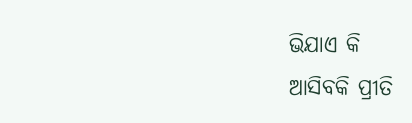ଭିଯାଏ କି
ଆସିବକି ପ୍ରୀତି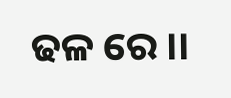ଢଳ ରେ ।।